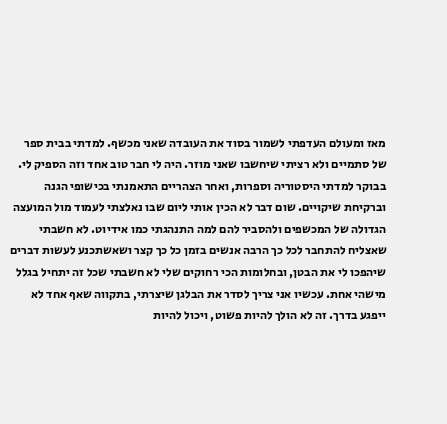מאז ומעולם העדפתי לשמור בסוד את העובדה שאני מכשף. למדתי בבית ספר של סתמיים ולא רציתי שיחשבו שאני מוזר. היה לי חבר טוב אחד וזה הספיק לי. בבוקר למדתי היסטוריה וספרות, ואחר הצהריים התאמנתי בכישופי הגנה וברקיחת שיקויים. שום דבר לא הכין אותי ליום שבו נאלצתי לעמוד מול המועצה הגדולה של המכשפים ולהסביר להם למה התנהגתי כמו אידיוט. לא חשבתי שאצליח להתחבר לכל כך הרבה אנשים בזמן כל כך קצר ושאשתכנע לעשות דברים שיהפכו לי את הבטן, ובחלומות הכי רחוקים שלי לא חשבתי שכל זה יתחיל בגלל מישהי אחת. עכשיו אני צריך לסדר את הבלגן שיצרתי, בתקווה שאף אחד לא ייפגע בדרך. זה לא הולך להיות פשוט, ויכול להיות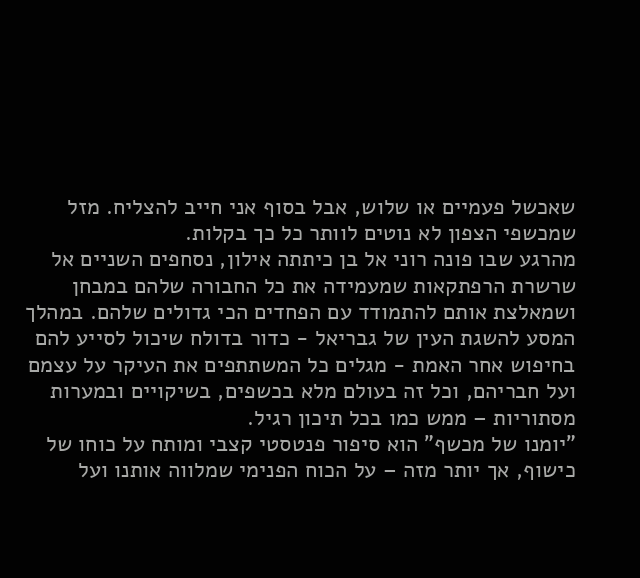שאכשל פעמיים או שלוש, אבל בסוף אני חייב להצליח. מזל שמכשפי הצפון לא נוטים לוותר כל כך בקלות.
מהרגע שבו פונה רוני אל בן כיתתה אילון, נסחפים השניים אל שרשרת הרפתקאות שמעמידה את כל החבורה שלהם במבחן ושמאלצת אותם להתמודד עם הפחדים הכי גדולים שלהם. במהלך המסע להשגת העין של גבריאל - כדור בדולח שיכול לסייע להם בחיפוש אחר האמת - מגלים כל המשתתפים את העיקר על עצמם ועל חבריהם, וכל זה בעולם מלא בכשפים, בשיקויים ובמערות מסתוריות – ממש כמו בכל תיכון רגיל.
"יומנו של מכשף" הוא סיפור פנטסטי קצבי ומותח על כוחו של כישוף, אך יותר מזה – על הכוח הפנימי שמלווה אותנו ועל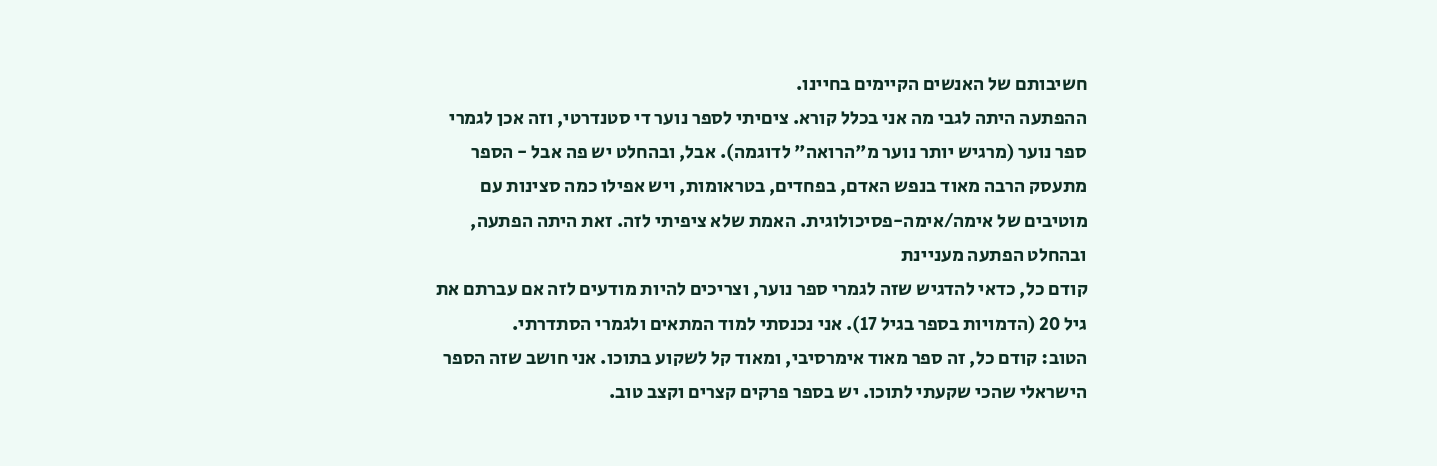חשיבותם של האנשים הקיימים בחיינו.
ההפתעה היתה לגבי מה אני בכלל קורא. ציםיתי לספר נוער די סטנדרטי, וזה אכן לגמרי ספר נוער (מרגיש יותר נוער מ"הרואה" לדוגמה). אבל, ובהחלט יש פה אבל - הספר מתעסק הרבה מאוד בנפש האדם, בפחדים, בטראומות, ויש אפילו כמה סצינות עם מוטיבים של אימה/אימה-פסיכולוגית. האמת שלא ציפיתי לזה. זאת היתה הפתעה, ובהחלט הפתעה מעניינת
קודם כל, כדאי להדגיש שזה לגמרי ספר נוער, וצריכים להיות מודעים לזה אם עברתם את גיל 20 (הדמויות בספר בגיל 17). אני נכנסתי למוד המתאים ולגמרי הסתדרתי.
הטוב: קודם כל, זה ספר מאוד אימרסיבי, ומאוד קל לשקוע בתוכו. אני חושב שזה הספר הישראלי שהכי שקעתי לתוכו. יש בספר פרקים קצרים וקצב טוב.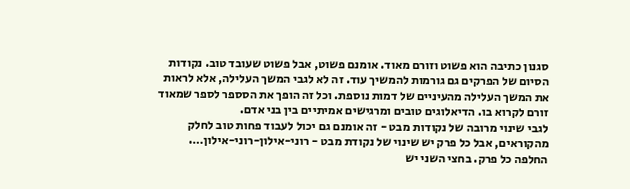סגנון כתיבה הוא פשוט וזורם מאוד. אומנם פשוט, אבל פשוט שעובד טוב. נקודות הסיום של הפרקים גם גורמות להמשיך עוד. זה לא לגבי המשך העלילה, אלא לראות את המשך העלילה מהעיניים של דמות נוספת. וכל זה הופך את הסספר לספר שמאוד זורם לקרוא בו. הדיאלוגים טובים ומרגישים אמיתיים בין בני אדם.
לגבי שינוי מרובה של נקודות מבט - זה אומנם גם יכול לעבוד פחות טוב לחלק מהקוראים, אבל כל פרק יש שינוי של נקודת מבט - רוני-אילון-רוני-אילון…. החלפה כל פרק. בחצי השני יש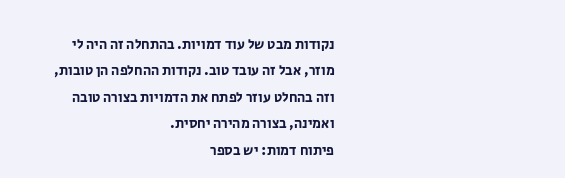נקודות מבט של עוד דמויות. בהתחלה זה היה לי מוזר, אבל זה עובד טוב. נקודות ההחלפה הן טובות, וזה בהחלט עוזר לפתח את הדמויות בצורה טובה ואמינה, בצורה מהירה יחסית.
פיתוח דמות: יש בספר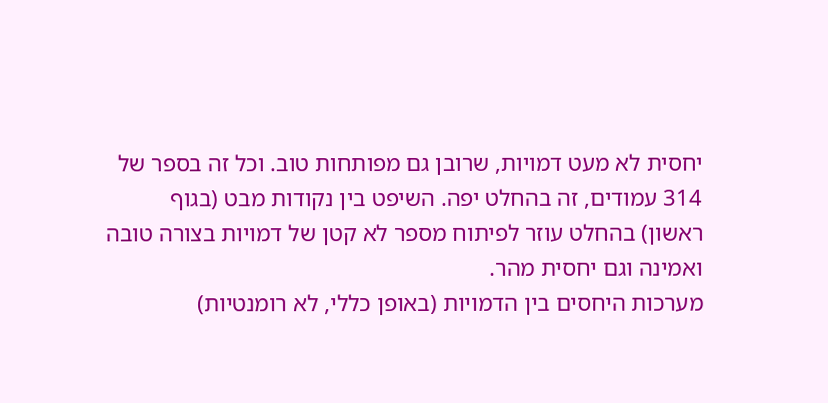יחסית לא מעט דמויות, שרובן גם מפותחות טוב. וכל זה בספר של 314 עמודים, זה בהחלט יפה. השיפט בין נקודות מבט (בגוף ראשון) בהחלט עוזר לפיתוח מספר לא קטן של דמויות בצורה טובה ואמינה וגם יחסית מהר.
מערכות היחסים בין הדמויות (באופן כללי, לא רומנטיות)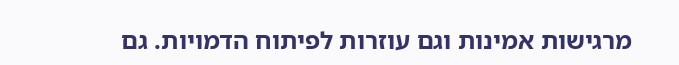מרגישות אמינות וגם עוזרות לפיתוח הדמויות. גם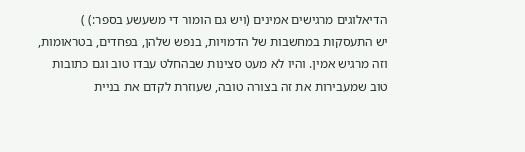הדיאלוגים מרגישים אמינים (ויש גם הומור די משעשע בספר:) )
יש התעסקות במחשבות של הדמויות, בנפש שלהן, בפחדים, בטראומות, וזה מרגיש אמין. והיו לא מעט סצינות שבהחלט עבדו טוב וגם כתובות טוב שמעבירות את זה בצורה טובה, שעוזרת לקדם את בניית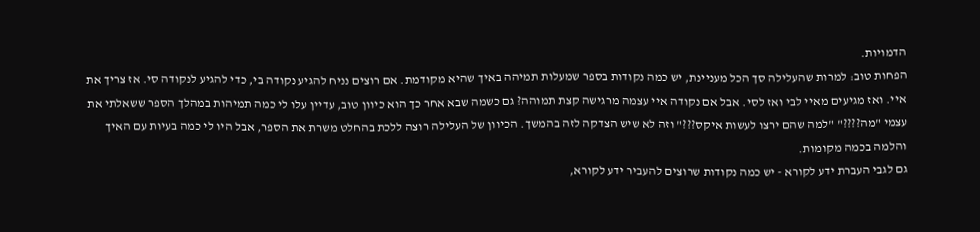הדמויות.
הפחות טוב: למרות שהעלילה סך הכל מעניינת, יש כמה נקודות בספר שמעלות תמיהה באיך שהיא מקודמת. אם רוצים נניח להגיע נקודה בי, כדי להגיע לנקודה סי. אז צריך את איי. ואז מגיעים מאיי לבי ואז לסי. אבל אם נקודה איי עצמה מרגישה קצת תמוהה? גם כשמה שבא אחר כך הוא כיוון טוב, עדיין עלו לי כמה תמיהות במהלך הספר ששאלתי את עצמי "מה????" "למה שהם ירצו לעשות איקס???" וזה לא שיש הצדקה לזה בהמשך. הכיוון של העלילה רוצה ללכת בהחלט משרת את הספר, אבל היו לי כמה בעיות עם האיך והלמה בכמה מקומות.
גם לגבי העברת ידע לקורא - יש כמה נקודות שרוצים להעביר ידע לקורא,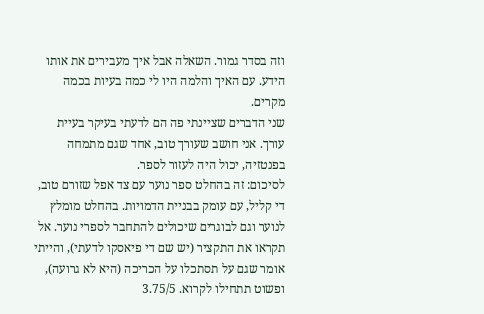וזה בסדר גמור. השאלה אבל איך מעבירים את אותו הידע. עם האיך והלמה היו לי כמה בעיות בכמה מקרים.
שני הדברים שציינתי פה הם לדעתי בעיקר בעיית עורך. אני חושב שעורך טוב, אחד שגם מתמחה בפנטזיה, יכול היה לעזור לספר.
לסיכום: זה בהחלט ספר נוער עם צד אפל שזורם טוב, די קליל, עם עומק בבניית הדמויות. בהחלט מומלץ לנוער וגם לבוגרים שיכולים להתחבר לספרי נוער. אל תקראו את התקציר (יש שם די פיאסקו לדעתי), והייתי אומר שגם על תסתכלו על הכריכה (היא לא גרועה), ופשוט תתחילו לקרוא. 3.75/5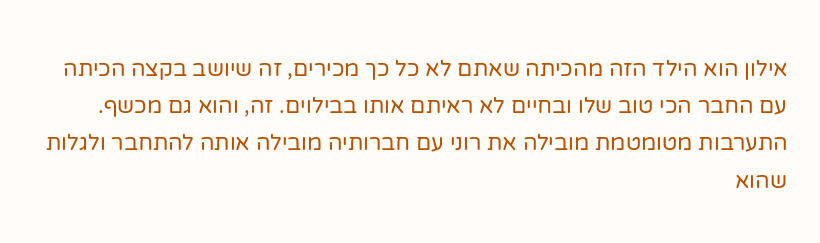אילון הוא הילד הזה מהכיתה שאתם לא כל כך מכירים, זה שיושב בקצה הכיתה עם החבר הכי טוב שלו ובחיים לא ראיתם אותו בבילוים. זה, והוא גם מכשף.
התערבות מטומטמת מובילה את רוני עם חברותיה מובילה אותה להתחבר ולגלות שהוא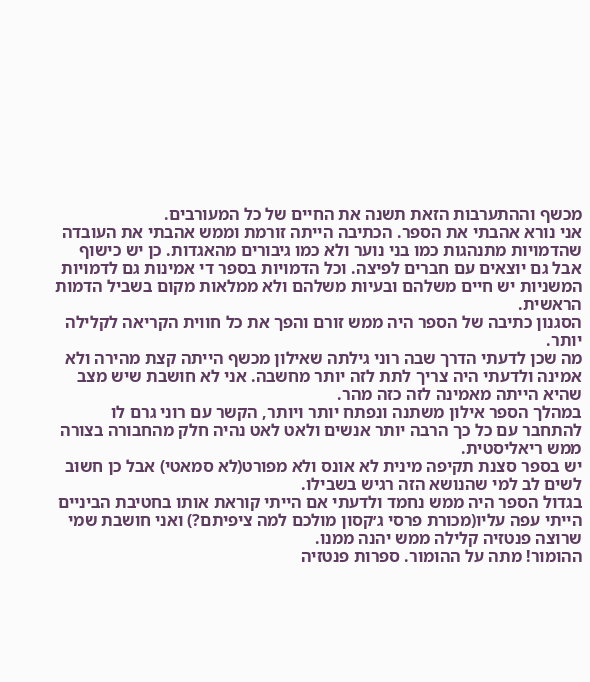מכשף וההתערבות הזאת תשנה את החיים של כל המעורבים.
אני נורא אהבתי את הספר. הכתיבה הייתה זורמת וממש אהבתי את העובדה שהדמויות מתנהגות כמו בני נוער ולא כמו גיבורים מהאגדות. כן יש כישוף אבל גם יוצאים עם חברים לפיצה. וכל הדמויות בספר די אמינות גם לדמויות המשניות יש חיים משלהם ובעיות משלהם ולא ממלאות מקום בשביל הדמות הראשית.
הסגנון כתיבה של הספר היה ממש זורם והפך את כל חווית הקריאה לקלילה יותר.
מה שכן לדעתי הדרך שבה רוני גילתה שאילון מכשף הייתה קצת מהירה ולא אמינה ולדעתי היה צריך לתת לזה יותר מחשבה. אני לא חושבת שיש מצב שהיא הייתה מאמינה לזה כזה מהר.
במהלך הספר אילון משתנה ונפתח יותר ויותר, הקשר עם רוני גרם לו להתחבר עם כל כך הרבה יותר אנשים ולאט לאט נהיה חלק מהחבורה בצורה ממש ריאליסטית.
יש בספר סצנת תקיפה מינית לא אונס ולא מפורט(לא סמאטי) אבל כן חשוב לשים לב למי שהנושא הזה רגיש בשבילו.
בגדול הספר היה ממש נחמד ולדעתי אם הייתי קוראת אותו בחטיבת הביניים הייתי עפה עליו(מכורת פרסי ג׳קסון מולכם למה ציפיתם?) ואני חושבת שמי שרוצה פנטזיה קלילה ממש יהנה ממנו.
ההומור! מתה על ההומור. ספרות פנטזיה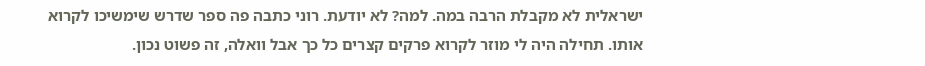ישראלית לא מקבלת הרבה במה. למה? לא יודעת. רוני כתבה פה ספר שדרש שימשיכו לקרוא אותו. תחילה היה לי מוזר לקרוא פרקים קצרים כל כך אבל וואלה, זה פשוט נכון.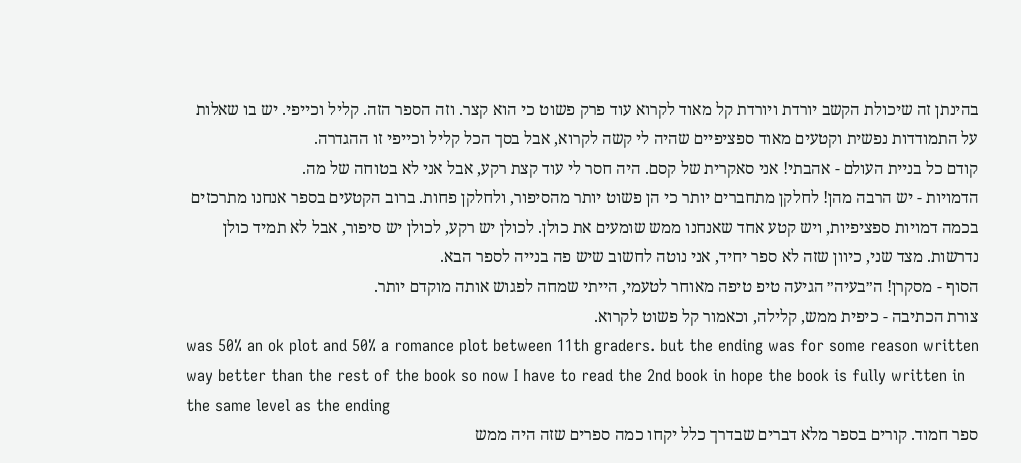בהינתן זה שיכולת הקשב יורדת ויורדת קל מאוד לקרוא עוד פרק פשוט כי הוא קצר. וזה הספר הזה. קליל וכייפי. יש בו שאלות על התמודדות נפשית וקטעים מאוד ספציפיים שהיה לי קשה לקרוא, אבל בסך הכל קליל וכייפי זו ההגדרה.
קודם כל בניית העולם - אהבתי! אני סאקרית של קסם. היה חסר לי עוד קצת רקע, אבל אני לא בטוחה של מה.
הדמויות - יש הרבה מהן! לחלקן מתחברים יותר כי הן פשוט יותר מהסיפור, ולחלקן פחות. ברוב הקטעים בספר אנחנו מתרכזים בכמה דמויות ספציפיות, ויש קטע אחד שאנחנו ממש שומעים את כולן. לכולן יש רקע, לכולן יש סיפור, אבל לא תמיד כולן נדרשות. מצד שני, כיוון שזה לא ספר יחיד, אני נוטה לחשוב שיש פה בנייה לספר הבא.
הסוף - מסקרן! ה״בעיה״ הגיעה טיפ טיפה מאוחר לטעמי, הייתי שמחה לפגוש אותה מוקדם יותר.
צורת הכתיבה - כיפית ממש, קלילה, וכאמור קל פשוט לקרוא.
was 50% an ok plot and 50% a romance plot between 11th graders. but the ending was for some reason written way better than the rest of the book so now I have to read the 2nd book in hope the book is fully written in the same level as the ending
ספר חמוד. קורים בספר מלא דברים שבדרך כלל יקחו כמה ספרים שזה היה ממש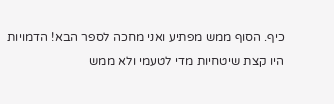כיף. הסוף ממש מפתיע ואני מחכה לספר הבא! הדמויות היו קצת שיטחיות מדי לטעמי ולא ממש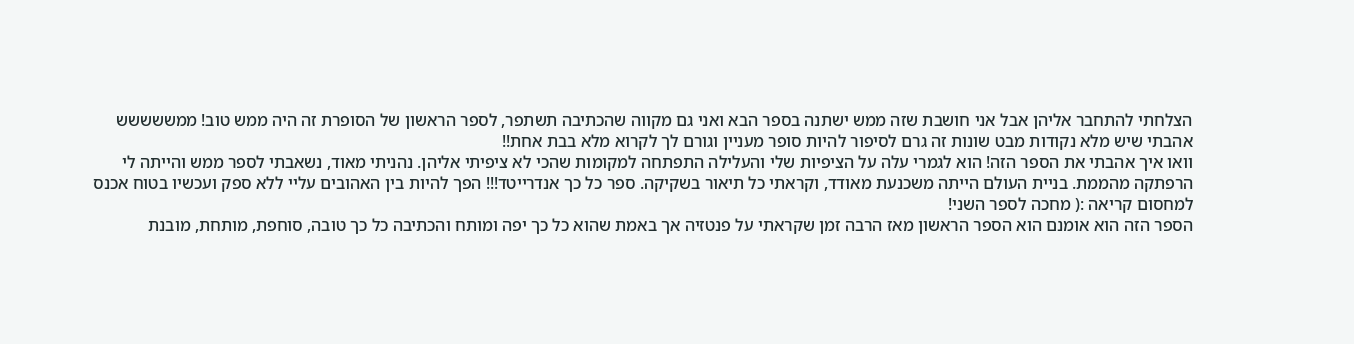הצלחתי להתחבר אליהן אבל אני חושבת שזה ממש ישתנה בספר הבא ואני גם מקווה שהכתיבה תשתפר, לספר הראשון של הסופרת זה היה ממש טוב! ממששששש אהבתי שיש מלא נקודות מבט שונות זה גרם לסיפור להיות סופר מעניין וגורם לך לקרוא מלא בבת אחת!!
וואו איך אהבתי את הספר הזה! הוא לגמרי עלה על הציפיות שלי והעלילה התפתחה למקומות שהכי לא ציפיתי אליהן. נהניתי מאוד, נשאבתי לספר ממש והייתה לי הרפתקה מהממת. בניית העולם הייתה משכנעת מאודד, וקראתי כל תיאור בשקיקה. ספר כל כך אנדרייטד!!! הפך להיות בין האהובים עליי ללא ספק ועכשיו בטוח אכנס למחסום קריאה :( מחכה לספר השני!
הספר הזה הוא אומנם הוא הספר הראשון מאז הרבה זמן שקראתי על פנטזיה אך באמת שהוא כל כך יפה ומותח והכתיבה כל כך טובה, סוחפת, מותחת, מובנת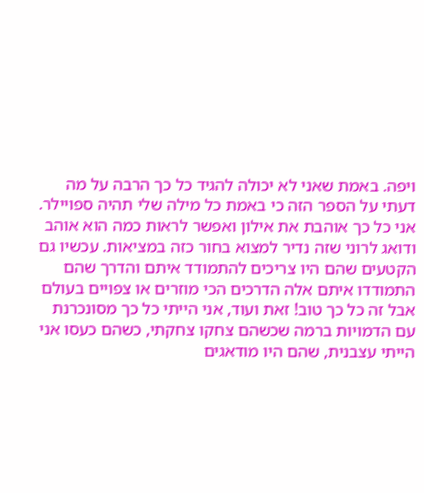ויפה. באמת שאני לא יכולה להגיד כל כך הרבה על מה דעתי על הספר הזה כי באמת כל מילה שלי תהיה ספויילר. אני כל כך אוהבת את אילון ואפשר לראות כמה הוא אוהב ודואג לרוני שזה נדיר למצוא בחור כזה במציאות. עכשיו גם הקטעים שהם היו צריכים להתמודד איתם והדרך שהם התמודדו איתם אלה הדרכים הכי מוזרים או צפויים בעולם אבל זה כל כך טוב! זאת ועוד, אני הייתי כל כך מסונכרנת עם הדמויות ברמה שכשהם צחקו צחקתי, כשהם כעסו אני הייתי עצבנית, שהם היו מודאגים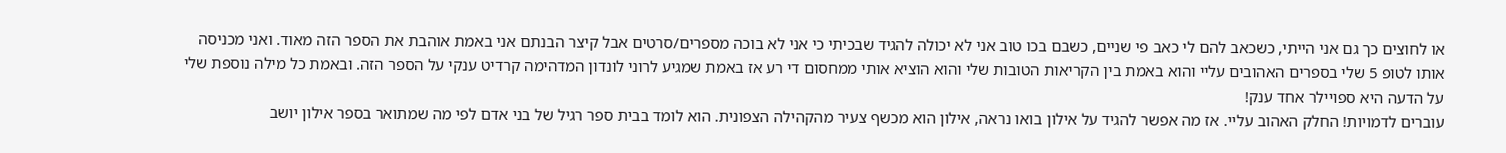או לחוצים כך גם אני הייתי, כשכאב להם לי כאב פי שניים, כשבם בכו טוב אני לא יכולה להגיד שבכיתי כי אני לא בוכה מספרים/סרטים אבל קיצר הבנתם אני באמת אוהבת את הספר הזה מאוד. ואני מכניסה אותו לטופ 5 שלי בספרים האהובים עליי והוא באמת בין הקריאות הטובות שלי והוא הוציא אותי ממחסום די רע אז באמת שמגיע לרוני לונדון המדהימה קרדיט ענקי על הספר הזה. ובאמת כל מילה נוספת שלי על הדעה היא ספויילר אחד ענק!
עוברים לדמויות! החלק האהוב עליי. אז מה אפשר להגיד על אילון בואו נראה, אילון הוא מכשף צעיר מהקהילה הצפונית. הוא לומד בבית ספר רגיל של בני אדם לפי מה שמתואר בספר אילון יושב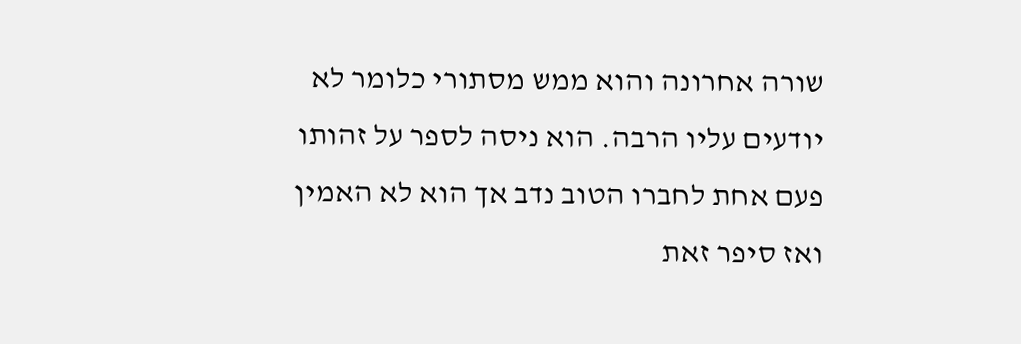שורה אחרונה והוא ממש מסתורי כלומר לא יודעים עליו הרבה. הוא ניסה לספר על זהותו פעם אחת לחברו הטוב נדב אך הוא לא האמין ואז סיפר זאת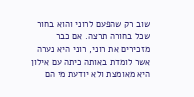שוב רק שהפעם לרוני והוא בחור שכל בחורה תרצה. אם כבר מזכירים את רוני, רוני היא נערה אשר לומדת באותה כיתה עם אילון היא מאומצת ולא יודעת מי הם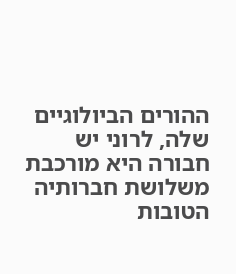ההורים הביולוגיים שלה, לרוני יש חבורה היא מורכבת משלושת חברותיה הטובות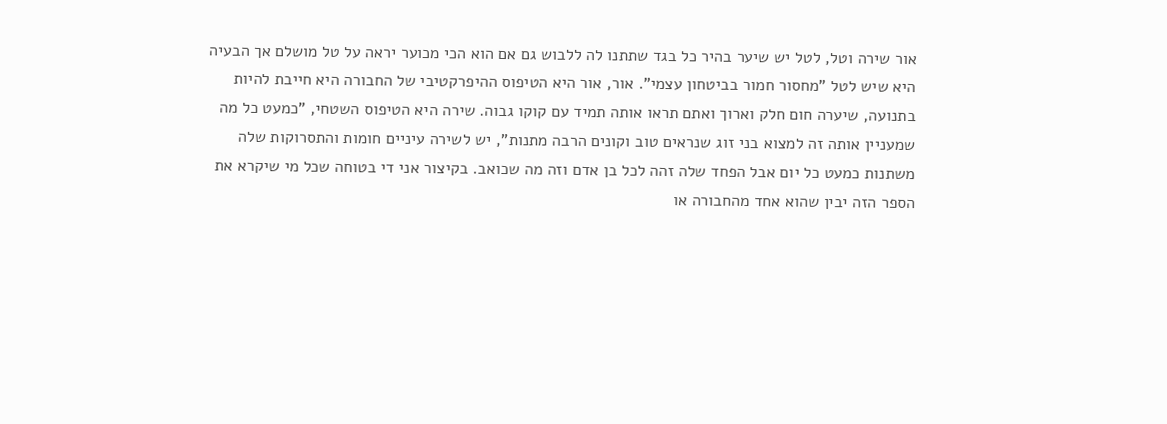אור שירה וטל, לטל יש שיער בהיר כל בגד שתתנו לה ללבוש גם אם הוא הכי מכוער יראה על טל מושלם אך הבעיה היא שיש לטל "מחסור חמור בביטחון עצמי". אור, אור היא הטיפוס ההיפרקטיבי של החבורה היא חייבת להיות בתנועה, שיערה חום חלק וארוך ואתם תראו אותה תמיד עם קוקו גבוה. שירה היא הטיפוס השטחי, "כמעט כל מה שמעניין אותה זה למצוא בני זוג שנראים טוב וקונים הרבה מתנות", יש לשירה עיניים חומות והתסרוקות שלה משתנות כמעט כל יום אבל הפחד שלה זהה לכל בן אדם וזה מה שכואב. בקיצור אני די בטוחה שכל מי שיקרא את הספר הזה יבין שהוא אחד מהחבורה או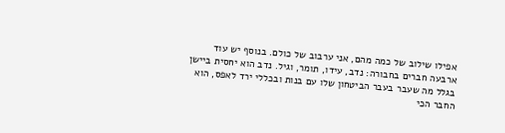אפילו שילוב של כמה מהם, אני ערבוב של כולם. בנוסף יש עוד ארבעה חברים בחבורה: נדב, עידו, תומר, וגיל. נדב הוא יחסית ביישן בגלל מה שעבר בעבר הביטחון שלו עם בנות ובכללי ירד לאפס, הוא החבר הכי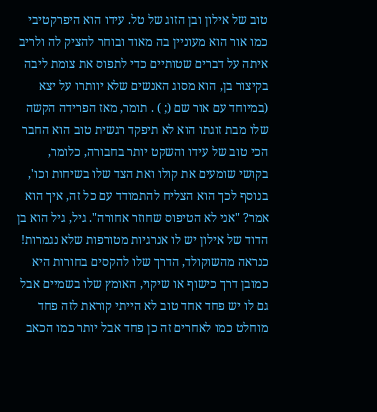טוב של אילון ובן הזוג של טל. עידו הוא היפרקטיבי כמו אור הוא מעוניין בה מאוד ובוחר להציק לה ולריב איתה על דברים שטותיים כדי לתפוס את צומת ליבה בקיצור בן, הוא מסוג האנשים שלא יוותרו על יצא (במיוחד עם אור שם (; ) . תומר, מאז הפרידה הקשה שלו מבת זוגתו הוא לא תיפקד רגשית טוב הוא החבר הכי טוב של עידו והשקט יותר בחבורה, כלומר, בקושי שומעים את קולו ואת הצד שלו בשיחות וכו', בנוסף לכך הוא הצליח להתמודד עם כל זה, איך הוא אמר? "אני לא הטיפוס שחוזר אחורה". גיל, גיל הוא בן הדוד של אילון יש לו אנרגיות מטורפות שלא נגמרות! כנראה מהשוקולד, הדרך שלו להקסים בחורות היא כמובן דרך כישוף או שיקוי, האומץ שלו בשמיים אבל גם לו יש פחד אחד טוב לא הייתי קוראת לזה פחד מוחלט כמו לאחרים זה כן פחד אבל יותר כמו הכאב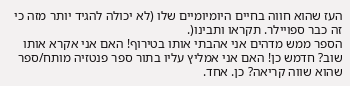העז שהוא חווה בחיים היומיומיים שלו (לא יכולה להגיד יותר מזה כי זה כבר ספויילר. תקראו ותבינו(.
הספר ממש מדהים אני אהבתי אותו בטירוף! האם אני אקרא אותו שוב? חדמש כן! האם אני אמליץ עליו בתור ספר פנטזיה מותח/ספר שהוא שווה קריאה? כן. אחד.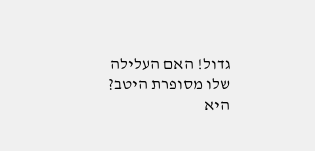גדול! האם העלילה שלו מסופרת היטב? היא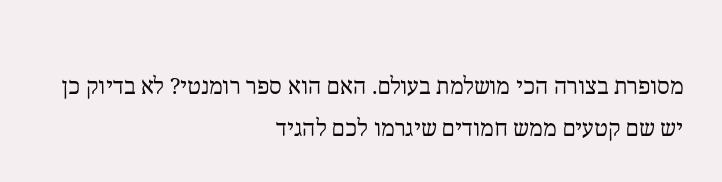מסופרת בצורה הכי מושלמת בעולם. האם הוא ספר רומנטי? לא בדיוק כן יש שם קטעים ממש חמודים שיגרמו לכם להגיד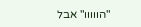"הווווו" אבל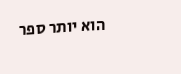הוא יותר ספר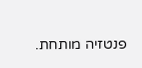פנטזיה מותחת.